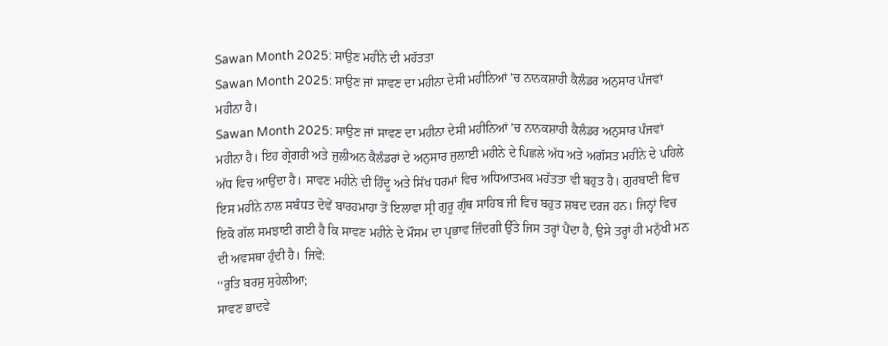Sawan Month 2025: ਸਾਉਣ ਮਹੀਨੇ ਦੀ ਮਹੱਤਤਾ
Sawan Month 2025: ਸਾਉਣ ਜਾਂ ਸਾਵਣ ਦਾ ਮਹੀਨਾ ਦੇਸੀ ਮਹੀਨਿਆਂ ’ਚ ਨਾਨਕਸ਼ਾਹੀ ਕੈਲੰਡਰ ਅਨੁਸਾਰ ਪੰਜਵਾਂ ਮਹੀਨਾ ਹੈ।
Sawan Month 2025: ਸਾਉਣ ਜਾਂ ਸਾਵਣ ਦਾ ਮਹੀਨਾ ਦੇਸੀ ਮਹੀਨਿਆਂ ’ਚ ਨਾਨਕਸ਼ਾਹੀ ਕੈਲੰਡਰ ਅਨੁਸਾਰ ਪੰਜਵਾਂ ਮਹੀਨਾ ਹੈ। ਇਹ ਗ੍ਰੇਗਰੀ ਅਤੇ ਜੁਲੀਅਨ ਕੈਲੰਡਰਾਂ ਦੇ ਅਨੁਸਾਰ ਜੁਲਾਈ ਮਹੀਨੇ ਦੇ ਪਿਛਲੇ ਅੱਧ ਅਤੇ ਅਗੱਸਤ ਮਹੀਨੇ ਦੇ ਪਹਿਲੇ ਅੱਧ ਵਿਚ ਆਉਂਦਾ ਹੈ। ਸਾਵਣ ਮਹੀਨੇ ਦੀ ਹਿੰਦੂ ਅਤੇ ਸਿੱਖ ਧਰਮਾਂ ਵਿਚ ਅਧਿਆਤਮਕ ਮਹੱਤਤਾ ਵੀ ਬਹੁਤ ਹੈ। ਗੁਰਬਾਣੀ ਵਿਚ ਇਸ ਮਹੀਨੇ ਨਾਲ ਸਬੰਧਤ ਦੋਵੇਂ ਬਾਰਹਮਾਹਾ ਤੋਂ ਇਲਾਵਾ ਸ੍ਰੀ ਗੁਰੂ ਗ੍ਰੰਥ ਸਾਹਿਬ ਜੀ ਵਿਚ ਬਹੁਤ ਸ਼ਬਦ ਦਰਜ ਹਨ। ਜਿਨ੍ਹਾਂ ਵਿਚ ਇਕੋ ਗੱਲ ਸਮਝਾਈ ਗਈ ਹੈ ਕਿ ਸਾਵਣ ਮਹੀਨੇ ਦੇ ਮੌਸਮ ਦਾ ਪ੍ਰਭਾਵ ਜ਼ਿੰਦਗੀ ਉੱਤੇ ਜਿਸ ਤਰ੍ਹਾਂ ਪੈਂਦਾ ਹੈ, ਉਸੇ ਤਰ੍ਹਾਂ ਹੀ ਮਨੁੱਖੀ ਮਨ ਦੀ ਅਵਸਥਾ ਹੁੰਦੀ ਹੈ। ਜਿਵੇਂ:
‘‘ਰੁਤਿ ਬਰਸੁ ਸੁਹੇਲੀਆ;
ਸਾਵਣ ਭਾਦਵੇ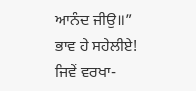ਆਨੰਦ ਜੀਉ॥”
ਭਾਵ ਹੇ ਸਹੇਲੀਏ! ਜਿਵੇਂ ਵਰਖਾ-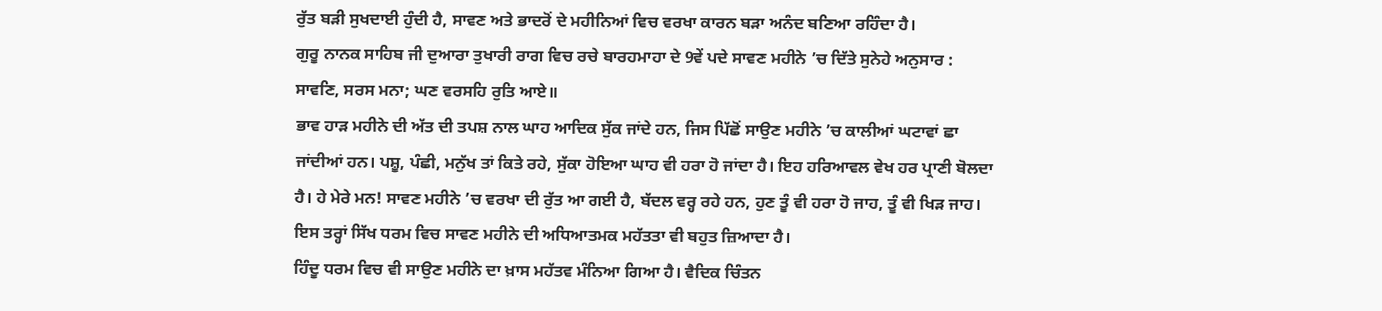ਰੁੱਤ ਬੜੀ ਸੁਖਦਾਈ ਹੁੰਦੀ ਹੈ, ਸਾਵਣ ਅਤੇ ਭਾਦਰੋਂ ਦੇ ਮਹੀਨਿਆਂ ਵਿਚ ਵਰਖਾ ਕਾਰਨ ਬੜਾ ਅਨੰਦ ਬਣਿਆ ਰਹਿੰਦਾ ਹੈ।
ਗੁਰੂ ਨਾਨਕ ਸਾਹਿਬ ਜੀ ਦੁਆਰਾ ਤੁਖਾਰੀ ਰਾਗ ਵਿਚ ਰਚੇ ਬਾਰਹਮਾਹਾ ਦੇ 9ਵੇਂ ਪਦੇ ਸਾਵਣ ਮਹੀਨੇ ’ਚ ਦਿੱਤੇ ਸੁਨੇਹੇ ਅਨੁਸਾਰ :
ਸਾਵਣਿ, ਸਰਸ ਮਨਾ; ਘਣ ਵਰਸਹਿ ਰੁਤਿ ਆਏ॥
ਭਾਵ ਹਾੜ ਮਹੀਨੇ ਦੀ ਅੱਤ ਦੀ ਤਪਸ਼ ਨਾਲ ਘਾਹ ਆਦਿਕ ਸੁੱਕ ਜਾਂਦੇ ਹਨ, ਜਿਸ ਪਿੱਛੋਂ ਸਾਉਣ ਮਹੀਨੇ ’ਚ ਕਾਲੀਆਂ ਘਟਾਵਾਂ ਛਾ ਜਾਂਦੀਆਂ ਹਨ। ਪਸ਼ੂ, ਪੰਛੀ, ਮਨੁੱਖ ਤਾਂ ਕਿਤੇ ਰਹੇ, ਸੁੱਕਾ ਹੋਇਆ ਘਾਹ ਵੀ ਹਰਾ ਹੋ ਜਾਂਦਾ ਹੈ। ਇਹ ਹਰਿਆਵਲ ਵੇਖ ਹਰ ਪ੍ਰਾਣੀ ਬੋਲਦਾ ਹੈ। ਹੇ ਮੇਰੇ ਮਨ! ਸਾਵਣ ਮਹੀਨੇ ’ਚ ਵਰਖਾ ਦੀ ਰੁੱਤ ਆ ਗਈ ਹੈ, ਬੱਦਲ ਵਰ੍ਹ ਰਹੇ ਹਨ, ਹੁਣ ਤੂੰ ਵੀ ਹਰਾ ਹੋ ਜਾਹ, ਤੂੰ ਵੀ ਖਿੜ ਜਾਹ। ਇਸ ਤਰ੍ਹਾਂ ਸਿੱਖ ਧਰਮ ਵਿਚ ਸਾਵਣ ਮਹੀਨੇ ਦੀ ਅਧਿਆਤਮਕ ਮਹੱਤਤਾ ਵੀ ਬਹੁਤ ਜ਼ਿਆਦਾ ਹੈ।
ਹਿੰਦੂ ਧਰਮ ਵਿਚ ਵੀ ਸਾਉਣ ਮਹੀਨੇ ਦਾ ਖ਼ਾਸ ਮਹੱਤਵ ਮੰਨਿਆ ਗਿਆ ਹੈ। ਵੈਦਿਕ ਚਿੰਤਨ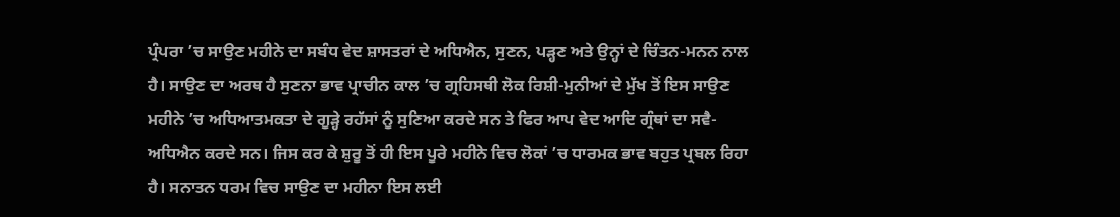ਪ੍ਰੰਪਰਾ ’ਚ ਸਾਉਣ ਮਹੀਨੇ ਦਾ ਸਬੰਧ ਵੇਦ ਸ਼ਾਸਤਰਾਂ ਦੇ ਅਧਿਐਨ, ਸੁਣਨ, ਪੜ੍ਹਣ ਅਤੇ ਉਨ੍ਹਾਂ ਦੇ ਚਿੰਤਨ-ਮਨਨ ਨਾਲ ਹੈ। ਸਾਉਣ ਦਾ ਅਰਥ ਹੈ ਸੁਣਨਾ ਭਾਵ ਪ੍ਰਾਚੀਨ ਕਾਲ ’ਚ ਗ੍ਰਹਿਸਥੀ ਲੋਕ ਰਿਸ਼ੀ-ਮੁਨੀਆਂ ਦੇ ਮੁੱਖ ਤੋਂ ਇਸ ਸਾਉਣ ਮਹੀਨੇ ’ਚ ਅਧਿਆਤਮਕਤਾ ਦੇ ਗੂੜ੍ਹੇ ਰਹੱਸਾਂ ਨੂੰ ਸੁਣਿਆ ਕਰਦੇ ਸਨ ਤੇ ਫਿਰ ਆਪ ਵੇਦ ਆਦਿ ਗ੍ਰੰਥਾਂ ਦਾ ਸਵੈ-ਅਧਿਐਨ ਕਰਦੇ ਸਨ। ਜਿਸ ਕਰ ਕੇ ਸ਼ੁਰੂ ਤੋਂ ਹੀ ਇਸ ਪੂਰੇ ਮਹੀਨੇ ਵਿਚ ਲੋਕਾਂ ’ਚ ਧਾਰਮਕ ਭਾਵ ਬਹੁਤ ਪ੍ਰਬਲ ਰਿਹਾ ਹੈ। ਸਨਾਤਨ ਧਰਮ ਵਿਚ ਸਾਉਣ ਦਾ ਮਹੀਨਾ ਇਸ ਲਈ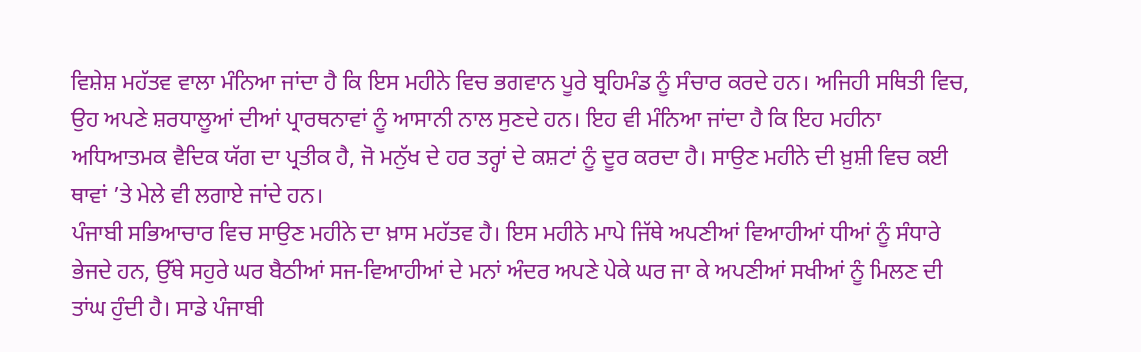ਵਿਸ਼ੇਸ਼ ਮਹੱਤਵ ਵਾਲਾ ਮੰਨਿਆ ਜਾਂਦਾ ਹੈ ਕਿ ਇਸ ਮਹੀਨੇ ਵਿਚ ਭਗਵਾਨ ਪੂਰੇ ਬ੍ਰਹਿਮੰਡ ਨੂੰ ਸੰਚਾਰ ਕਰਦੇ ਹਨ। ਅਜਿਹੀ ਸਥਿਤੀ ਵਿਚ, ਉਹ ਅਪਣੇ ਸ਼ਰਧਾਲੂਆਂ ਦੀਆਂ ਪ੍ਰਾਰਥਨਾਵਾਂ ਨੂੰ ਆਸਾਨੀ ਨਾਲ ਸੁਣਦੇ ਹਨ। ਇਹ ਵੀ ਮੰਨਿਆ ਜਾਂਦਾ ਹੈ ਕਿ ਇਹ ਮਹੀਨਾ ਅਧਿਆਤਮਕ ਵੈਦਿਕ ਯੱਗ ਦਾ ਪ੍ਰਤੀਕ ਹੈ, ਜੋ ਮਨੁੱਖ ਦੇ ਹਰ ਤਰ੍ਹਾਂ ਦੇ ਕਸ਼ਟਾਂ ਨੂੰ ਦੂਰ ਕਰਦਾ ਹੈ। ਸਾਉਣ ਮਹੀਨੇ ਦੀ ਖ਼ੁਸ਼ੀ ਵਿਚ ਕਈ ਥਾਵਾਂ ’ਤੇ ਮੇਲੇ ਵੀ ਲਗਾਏ ਜਾਂਦੇ ਹਨ।
ਪੰਜਾਬੀ ਸਭਿਆਚਾਰ ਵਿਚ ਸਾਉਣ ਮਹੀਨੇ ਦਾ ਖ਼ਾਸ ਮਹੱਤਵ ਹੈ। ਇਸ ਮਹੀਨੇ ਮਾਪੇ ਜਿੱਥੇ ਅਪਣੀਆਂ ਵਿਆਹੀਆਂ ਧੀਆਂ ਨੂੰ ਸੰਧਾਰੇ ਭੇਜਦੇ ਹਨ, ਉੱਥੇ ਸਹੁਰੇ ਘਰ ਬੈਠੀਆਂ ਸਜ-ਵਿਆਹੀਆਂ ਦੇ ਮਨਾਂ ਅੰਦਰ ਅਪਣੇ ਪੇਕੇ ਘਰ ਜਾ ਕੇ ਅਪਣੀਆਂ ਸਖੀਆਂ ਨੂੰ ਮਿਲਣ ਦੀ ਤਾਂਘ ਹੁੰਦੀ ਹੈ। ਸਾਡੇ ਪੰਜਾਬੀ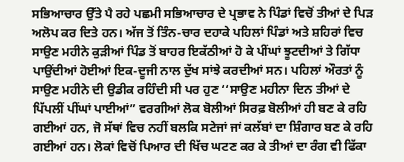ਸਭਿਆਚਾਰ ਉੱਤੇ ਪੈ ਰਹੇ ਪਛਮੀ ਸਭਿਆਚਾਰ ਦੇ ਪ੍ਰਭਾਵ ਨੇ ਪਿੰਡਾਂ ਵਿਚੋਂ ਤੀਆਂ ਦੇ ਪਿੜ ਅਲੋਪ ਕਰ ਦਿਤੇ ਹਨ। ਅੱਜ ਤੋਂ ਤਿੰਨ-ਚਾਰ ਦਹਾਕੇ ਪਹਿਲਾਂ ਪਿੰਡਾਂ ਅਤੇ ਸ਼ਹਿਰਾਂ ਵਿਚ ਸਾਉਣ ਮਹੀਨੇ ਕੁੜੀਆਂ ਪਿੰਡ ਤੋਂ ਬਾਹਰ ਇਕੱਠੀਆਂ ਹੋ ਕੇ ਪੀਂਘਾਂ ਝੂਟਦੀਆਂ ਤੇ ਗਿੱਧਾ ਪਾਉਂਦੀਆਂ ਹੋਈਆਂ ਇਕ-ਦੂਜੀ ਨਾਲ ਦੁੱਖ ਸਾਂਝੇ ਕਰਦੀਆਂ ਸਨ। ਪਹਿਲਾਂ ਔਰਤਾਂ ਨੂੰ ਸਾਉਣ ਮਹੀਨੇ ਦੀ ਉਡੀਕ ਰਹਿੰਦੀ ਸੀ ਪਰ ਹੁਣ ‘‘ਸਾਉਣ ਮਹੀਨਾ ਦਿਨ ਤੀਆਂ ਦੇ ਪਿੱਪਲੀਂ ਪੀਂਘਾਂ ਪਾਈਆਂ” ਵਰਗੀਆਂ ਲੋਕ ਬੋਲੀਆਂ ਸਿਰਫ਼ ਬੋਲੀਆਂ ਹੀ ਬਣ ਕੇ ਰਹਿ ਗਈਆਂ ਹਨ, ਜੋ ਸੱਥਾਂ ਵਿਚ ਨਹੀਂ ਬਲਕਿ ਸਟੇਜਾਂ ਜਾਂ ਕਲੱਬਾਂ ਦਾ ਸ਼ਿੰਗਾਰ ਬਣ ਕੇ ਰਹਿ ਗਈਆਂ ਹਨ। ਲੋਕਾਂ ਵਿਚੋਂ ਪਿਆਰ ਦੀ ਖਿੱਚ ਘਟਣ ਕਰ ਕੇ ਤੀਆਂ ਦਾ ਰੰਗ ਵੀ ਫਿੱਕਾ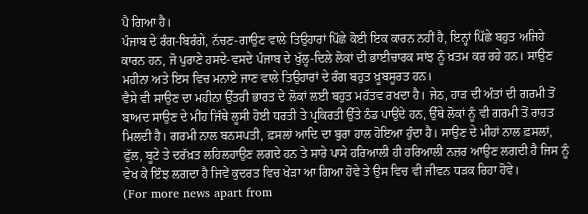ਪੈ ਗਿਆ ਹੈ।
ਪੰਜਾਬ ਦੇ ਰੰਗ-ਬਿਰੰਗੇ, ਨੱਚਣ-ਗਾਉਣ ਵਾਲੇ ਤਿਉਹਾਰਾਂ ਪਿੱਛੇ ਕੋਈ ਇਕ ਕਾਰਨ ਨਹੀਂ ਹੈ, ਇਨ੍ਹਾਂ ਪਿੱਛੇ ਬਹੁਤ ਅਜਿਹੇ ਕਾਰਨ ਹਨ, ਜੋ ਪੁਰਾਣੇ ਹਸਦੇ-ਵਸਦੇ ਪੰਜਾਬ ਦੇ ਖੁੱਲ੍ਹ-ਦਿਲੇ ਲੋਕਾਂ ਦੀ ਭਾਈਚਾਰਕ ਸਾਂਝ ਨੂੰ ਖ਼ਤਮ ਕਰ ਰਹੇ ਹਨ। ਸਾਉਣ ਮਹੀਨਾ ਅਤੇ ਇਸ ਵਿਚ ਮਨਾਏ ਜਾਣ ਵਾਲੇ ਤਿਉਹਾਰਾਂ ਦੇ ਰੰਗ ਬਹੁਤ ਖ਼ੂਬਸੂਰਤ ਹਨ।
ਵੈਸੇ ਵੀ ਸਾਉਣ ਦਾ ਮਹੀਨਾ ਉੱਤਰੀ ਭਾਰਤ ਦੇ ਲੋਕਾਂ ਲਈ ਬਹੁਤ ਮਹੱਤਵ ਰਖਦਾ ਹੈ। ਜੇਠ, ਹਾੜ ਦੀ ਅੰਤਾਂ ਦੀ ਗਰਮੀ ਤੋਂ ਬਾਅਦ ਸਾਉਣ ਦੇ ਮੀਂਹ ਜਿੱਥੇ ਲੂਸੀ ਹੋਈ ਧਰਤੀ ਤੇ ਪ੍ਰਕਿਰਤੀ ਉੱਤੇ ਠੰਡ ਪਾਉਂਦੇ ਹਨ, ਉੱਥੇ ਲੋਕਾਂ ਨੂੰ ਵੀ ਗਰਮੀ ਤੋਂ ਰਾਹਤ ਮਿਲਦੀ ਹੈ। ਗਰਮੀ ਨਾਲ ਬਨਸਪਤੀ, ਫ਼ਸਲਾਂ ਆਦਿ ਦਾ ਬੁਰਾ ਹਾਲ ਹੋਇਆ ਹੁੰਦਾ ਹੈ। ਸਾਉਣ ਦੇ ਮੀਹਾਂ ਨਾਲ ਫ਼ਸਲਾਂ, ਫੁੱਲ, ਬੂਟੇ ਤੇ ਦਰੱਖ਼ਤ ਲਹਿਲਹਾਉਣ ਲਗਦੇ ਹਨ ਤੇ ਸਾਰੇ ਪਾਸੇ ਹਰਿਆਲੀ ਹੀ ਹਰਿਆਲੀ ਨਜ਼ਰ ਆਉਣ ਲਗਦੀ ਹੈ ਜਿਸ ਨੂੰ ਵੇਖ ਕੇ ਇੰਝ ਲਗਦਾ ਹੈ ਜਿਵੇਂ ਕੁਦਰਤ ਵਿਚ ਖੇੜਾ ਆ ਗਿਆ ਹੋਵੇ ਤੇ ਉਸ ਵਿਚ ਵੀ ਜੀਵਨ ਧੜਕ ਰਿਹਾ ਹੋਵੇ।
(For more news apart from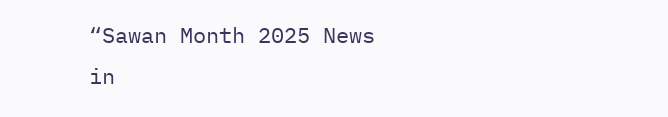“Sawan Month 2025 News in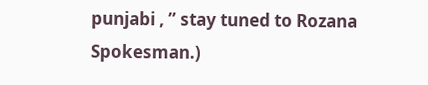punjabi , ” stay tuned to Rozana Spokesman.)